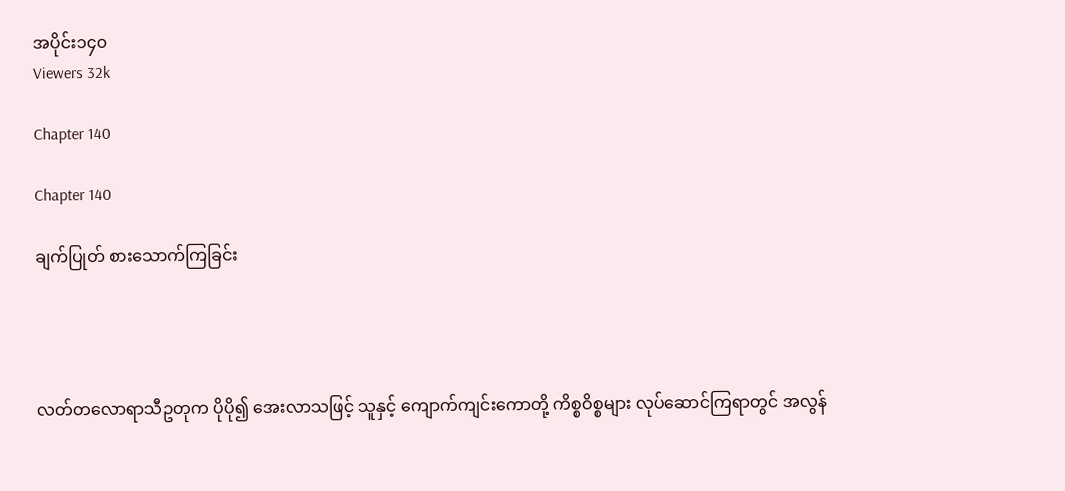အပိုင်း၁၄၀
Viewers 32k

Chapter 140

Chapter 140

ချက်ပြုတ် စားသောက်ကြခြင်း




လတ်တလောရာသီဥတုက ပိုပို၍ အေးလာသဖြင့် သူနှင့် ကျောက်ကျင်းကောတို့ ကိစ္စဝိစ္စများ လုပ်ဆောင်ကြရာတွင် အလွန်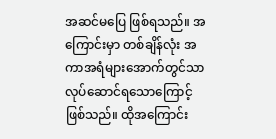အဆင်မပြေ ဖြစ်ရသည်။ အကြောင်းမှာ တစ်ချိန်လုံး အကာအရံများအောက်တွင်သာ လုပ်ဆောင်ရသောကြောင့် ဖြစ်သည်။ ထိုအကြောင်း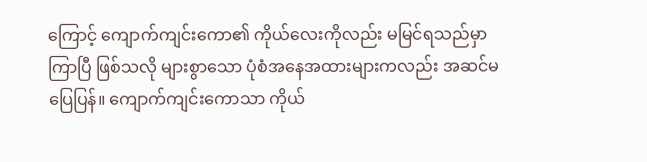ကြောင့် ကျောက်ကျင်းကော၏ ကိုယ်လေးကိုလည်း မမြင်ရသည်မှာ ကြာပြီ ဖြစ်သလို များစွာသော ပုံစံအနေအထားများကလည်း အဆင်မပြေပြန်။ ကျောက်ကျင်းကောသာ ကိုယ်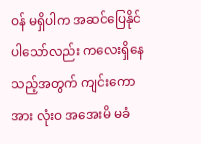ဝန် မရှိပါက အဆင်ပြေနိုင်ပါသော်လည်း ကလေးရှိနေသည့်အတွက် ကျင်းကောအား လုံးဝ အအေးမိ မခံ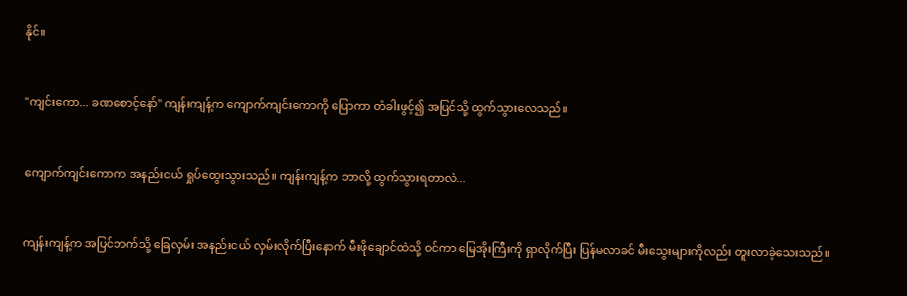နိုင်။


"ကျင်းကော... ခဏစောင့်နော်" ကျန်းကျန့်က ကျောက်ကျင်းကောကို ပြောကာ တံခါးဖွင့်၍ အပြင်သို့ ထွက်သွားလေသည်။


ကျောက်ကျင်းကောက အနည်းငယ် ရှုပ်ထွေးသွားသည်။ ကျန်းကျန့်က ဘာလို့ ထွက်သွားရတာလဲ...


ကျန်းကျန့်က အပြင်ဘက်သို့ ခြေလှမ်း အနည်းငယ် လှမ်းလိုက်ပြီးနောက် မီးဖိုချောင်ထဲသို့ ဝင်ကာ မြေအိုးကြီးကို ရှာလိုက်ပြီး ပြန်မလာခင် မီးသွေးများကိုလည်း တူးလာခဲ့သေးသည်။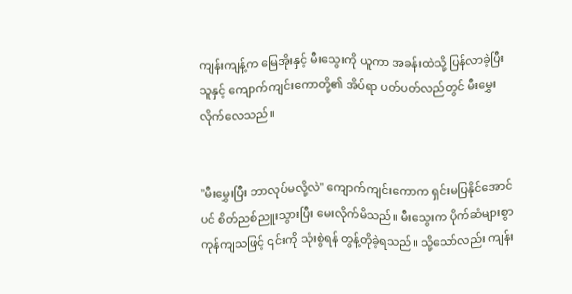ကျန်းကျန့်က မြေအိုးနှင့် မီးသွေးကို ယူကာ အခန်းထဲသို့ ပြန်လာခဲ့ပြီး သူနှင့် ကျောက်ကျင်းကောတို့၏ အိပ်ရာ ပတ်ပတ်လည်တွင် မီးမွှေးလိုက်လေသည်။


"မီးမွှေးပြီး ဘာလုပ်မလို့လဲ" ကျောက်ကျင်းကောက ရှင်းမပြနိုင်အောင်ပင် စိတ်ညစ်ညူးသွားပြီး မေးလိုက်မိသည်။ မီးသွေးက ပိုက်ဆံများစွာ ကုန်ကျသဖြင့် ၎င်းကို သုံးစွဲရန် တွန့်တိုခဲ့ရသည်။ သို့သော်လည်း ကျန်း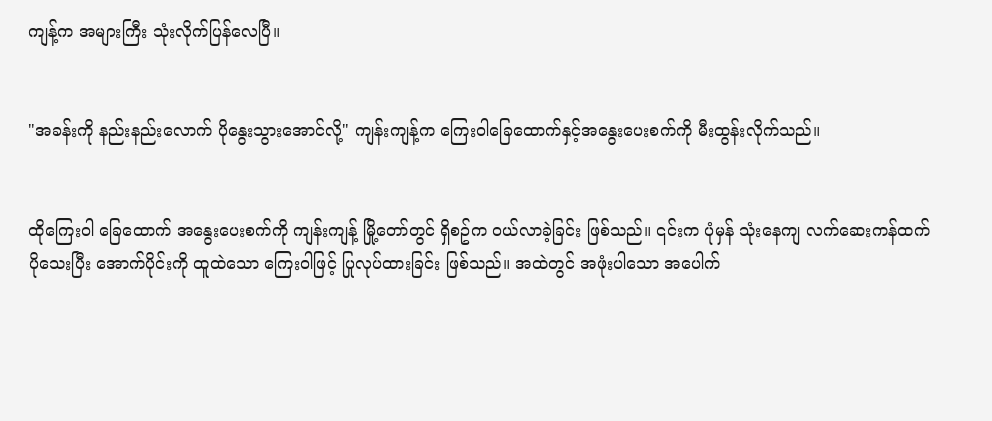ကျန့်က အများကြီး သုံးလိုက်ပြန်လေပြီ။


"အခန်းကို နည်းနည်းလောက် ပိုနွေးသွားအောင်လို့" ကျန်းကျန့်က ကြေးဝါခြေထောက်နှင့်အနွေးပေးစက်ကို မီးထွန်းလိုက်သည်။


ထိုကြေးဝါ ခြေထောက် အနွေးပေးစက်ကို ကျန်းကျန့် မြို့တော်တွင် ရှိစဥ်က ဝယ်လာခဲ့ခြင်း ဖြစ်သည်။ ၎င်းက ပုံမှန် သုံးနေကျ လက်ဆေးကန်ထက် ပိုသေးပြီး အောက်ပိုင်းကို ထူထဲသော ကြေးဝါဖြင့် ပြုလုပ်ထားခြင်း ဖြစ်သည်။ အထဲတွင် အဖုံးပါသော အပေါက်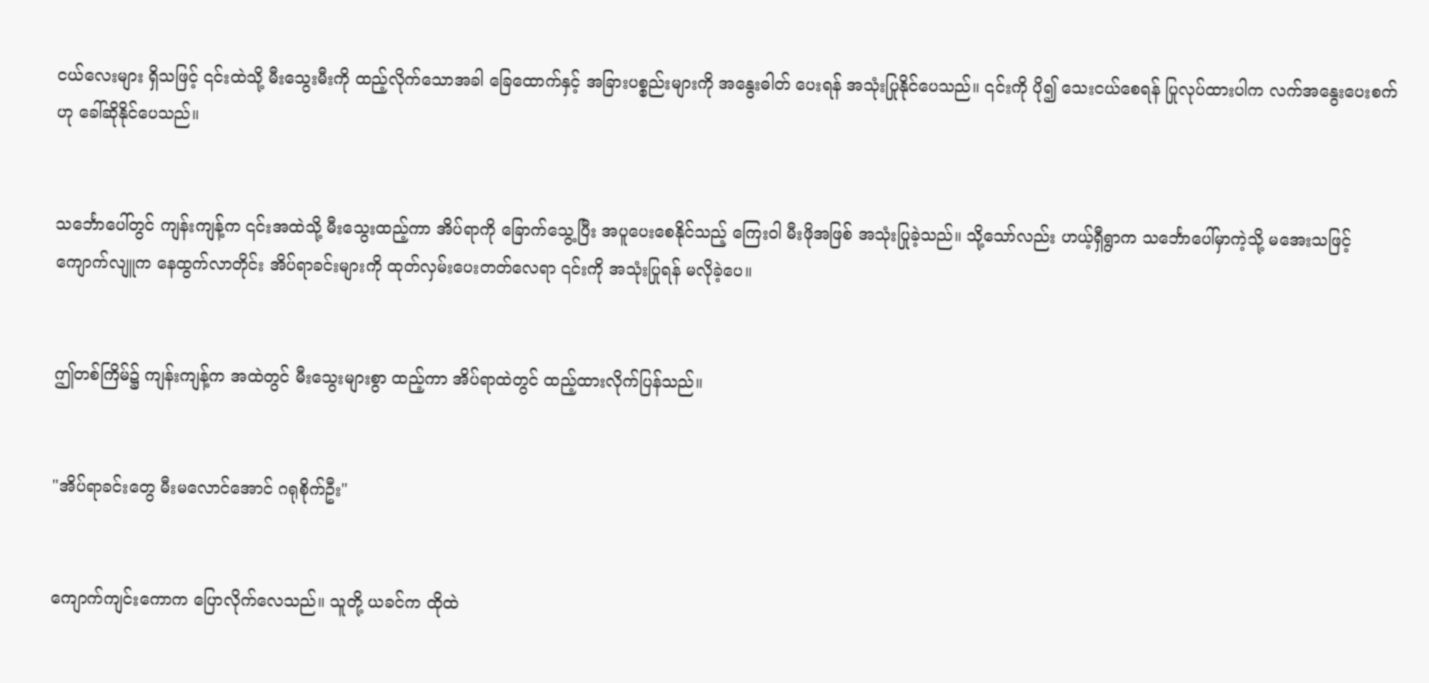ငယ်လေးများ ရှိသဖြင့် ၎င်းထဲသို့ မီးသွေးမီးကို ထည့်လိုက်သောအခါ ခြေထောက်နှင့် အခြားပစ္စည်းများကို အနွေးဓါတ် ပေးရန် အသုံးပြုနိုင်ပေသည်။ ၎င်းကို ပို၍ သေးငယ်စေရန် ပြုလုပ်ထားပါက လက်အနွေးပေးစက်ဟု ခေါ်ဆိုနိုင်ပေသည်။


သင်္ဘောပေါ်တွင် ကျန်းကျန့်က ၎င်းအထဲသို့ မီးသွေးထည့်ကာ အိပ်ရာကို ခြောက်သွေ့ပြီး အပူပေးစေနိုင်သည့် ကြေးဝါ မီးဖိုအဖြစ် အသုံးပြုခဲ့သည်။ သို့သော်လည်း ဟယ့်ရှီရွာက သင်္ဘောပေါ်မှာကဲ့သို့ မအေးသဖြင့် ကျောက်လျူက နေထွက်လာတိုင်း အိပ်ရာခင်းများကို ထုတ်လှမ်းပေးတတ်လေရာ ၎င်းကို အသုံးပြုရန် မလိုခဲ့ပေ။


ဤတစ်ကြိမ်၌ ကျန်းကျန့်က အထဲတွင် မီးသွေးများစွာ ထည့်ကာ အိပ်ရာထဲတွင် ထည့်ထားလိုက်ပြန်သည်။


"အိပ်ရာခင်းတွေ မီးမလောင်အောင် ဂရုစိုက်ဦး"


ကျောက်ကျင်းကောက ပြောလိုက်လေသည်။ သူတို့ ယခင်က ထိုထဲ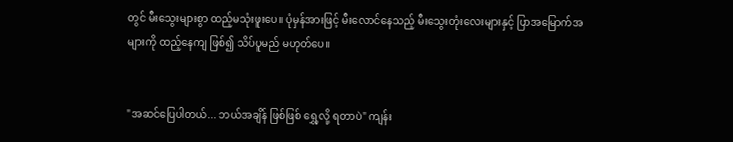တွင် မီးသွေးများစွာ ထည့်မသုံးဖူးပေ။ ပုံမှန်အားဖြင့် မီးလောင်နေသည့် မီးသွေးတုံးလေးများနှင့် ပြာအမြောက်အများကို ထည့်နေကျ ဖြစ်၍ သိပ်ပူမည် မဟုတ်ပေ။


"အဆင်ပြေပါတယ်... ဘယ်အချိန် ဖြစ်ဖြစ် ရွှေ့လို့ ရတာပဲ" ကျန်း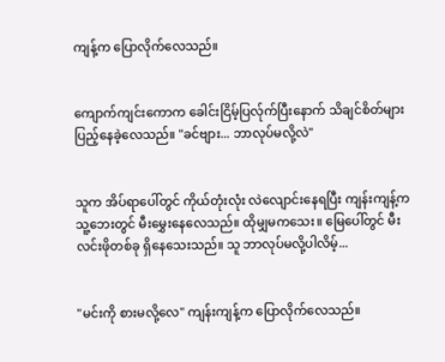ကျန့်က ပြောလိုက်လေသည်။


ကျောက်ကျင်းကောက ခေါင်းငြိမ့်ပြလ်ုက်ပြီးနောက် သိချင်စိတ်များ ပြည့်နေခဲ့လေသည်။ "ခင်ဗျား... ဘာလုပ်မလို့လဲ"


သူက အိပ်ရာပေါ်တွင် ကိုယ်တုံးလုံး လဲလျောင်းနေရပြီး ကျန်းကျန့်က သူ့ဘေးတွင် မီးမွှေးနေလေသည်။ ထိုမျှမကသေး။ မြေပေါ်တွင် မီးလင်းဖိုတစ်ခု ရှိနေသေးသည်။ သူ ဘာလုပ်မလို့ပါလိမ့်...


"မင်းကို စားမလို့လေ" ကျန်းကျန့်က ပြောလိုက်လေသည်။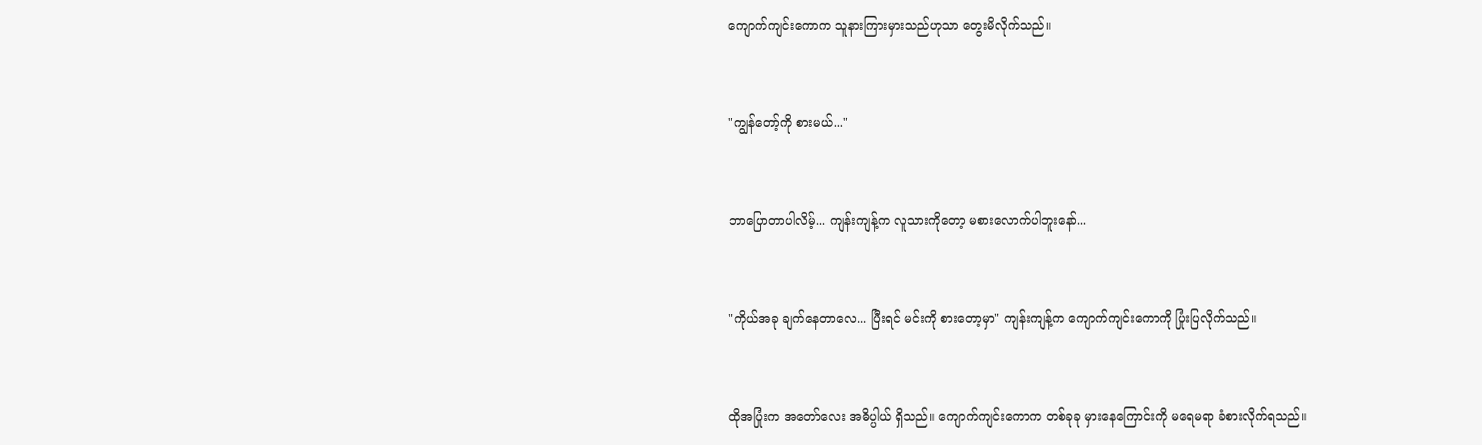ကျောက်ကျင်းကောက သူနားကြားမှားသည်ဟုသာ တွေးမိလိုက်သည်။


"ကျွန်တော့်ကို စားမယ်..."


ဘာပြောတာပါလိမ့်... ကျန်းကျန့်က လူသားကိုတော့ မစားလောက်ပါဘူးနော်...


"ကိုယ်အခု ချက်နေတာလေ... ပြီးရင် မင်းကို စားတော့မှာ" ကျန်းကျန့်က ကျောက်ကျင်းကောကို ပြုံးပြလိုက်သည်။


ထိုအပြုံးက အတော်လေး အဓိပ္ပါယ် ရှိသည်။ ကျောက်ကျင်းကောက တစ်ခုခု မှားနေကြောင်းကို မရေမရာ ခံစားလိုက်ရသည်။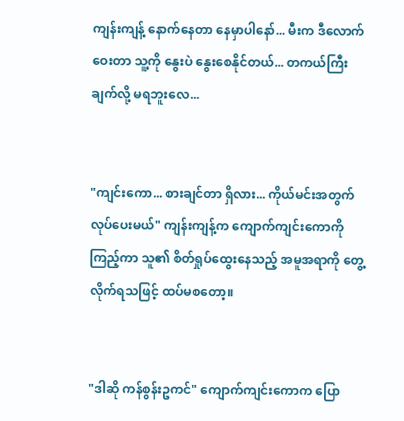ကျန်းကျန့် နောက်နေတာ နေမှာပါနော်... မီးက ဒီလောက်ဝေးတာ သူ့ကို နွေးပဲ နွေးစေနိုင်တယ်... တကယ်ကြီး ချက်လို့ မရဘူးလေ...


"ကျင်းကော... စားချင်တာ ရှိလား... ကိုယ်မင်းအတွက် လုပ်ပေးမယ်" ကျန်းကျန့်က ကျောက်ကျင်းကောကို ကြည့်ကာ သူ၏ စိတ်ရှုပ်ထွေးနေသည့် အမူအရာကို တွေ့လိုက်ရသဖြင့် ထပ်မစတော့။


"ဒါဆို ကန်စွန်းဥကင်" ကျောက်ကျင်းကောက ပြော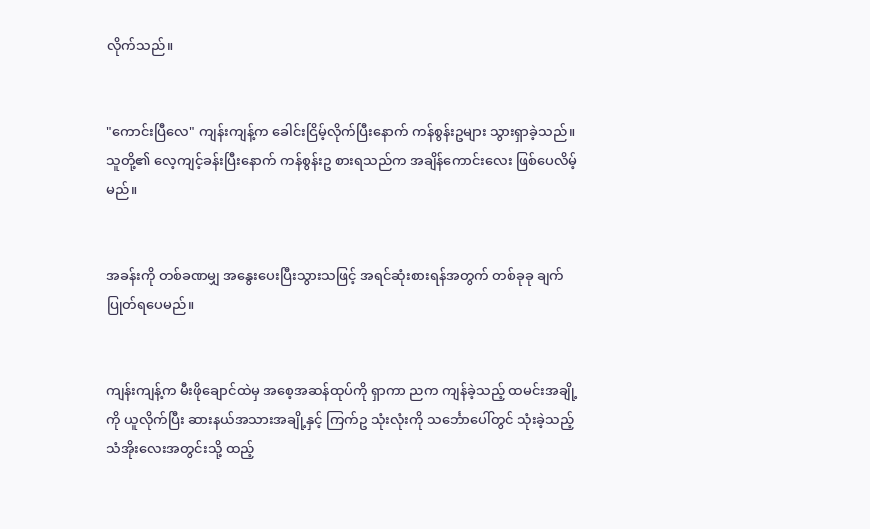လိုက်သည်။


"ကောင်းပြီလေ" ကျန်းကျန့်က ခေါင်းငြိမ့်လိုက်ပြီးနောက် ကန်စွန်းဥများ သွားရှာခဲ့သည်။ သူတို့၏ လေ့ကျင့်ခန်းပြီးနောက် ကန်စွန်းဥ စားရသည်က အချိန်ကောင်းလေး ဖြစ်ပေလိမ့်မည်။


အခန်းကို တစ်ခဏမျှ အနွေးပေးပြီးသွားသဖြင့် အရင်ဆုံးစားရန်အတွက် တစ်ခုခု ချက်ပြုတ်ရပေမည်။


ကျန်းကျန့်က မီးဖိုချောင်ထဲမှ အစေ့အဆန်ထုပ်ကို ရှာကာ ညက ကျန်ခဲ့သည့် ထမင်းအချို့ကို ယူလိုက်ပြီး ဆားနယ်အသားအချို့နှင့် ကြက်ဥ သုံးလုံးကို သင်္ဘောပေါ်တွင် သုံးခဲ့သည့် သံအိုးလေးအတွင်းသို့ ထည့်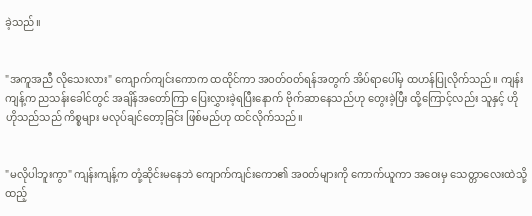ခဲ့သည်။


"အကူအညီ လိုသေးလား" ကျောက်ကျင်းကောက ထထိုင်ကာ အဝတ်ဝတ်ရန်အတွက် အိပ်ရာပေါ်မှ ထဟန်ပြုလိုက်သည်။ ကျန်းကျန့်က ညသန်းခေါင်တွင် အချိန်အတော်ကြာ ပြေးလွှားခဲ့ရပြီးနောက် ဗိုက်ဆာနေသည်ဟု တွေးခဲ့ပြီး ထို့ကြောင့်လည်း သူနှင့် ဟိုဟိုသည်သည် ကိစ္စများ မလုပ်ချင်တော့ခြင်း ဖြစ်မည်ဟု ထင်လိုက်သည်။


"မလိုပါဘူးကွာ" ကျန်းကျန့်က တုံ့ဆိုင်းမနေဘဲ ကျောက်ကျင်းကော၏ အဝတ်များကို ကောက်ယူကာ အဝေးမှ သေတ္တာလေးထဲသို့ ထည့်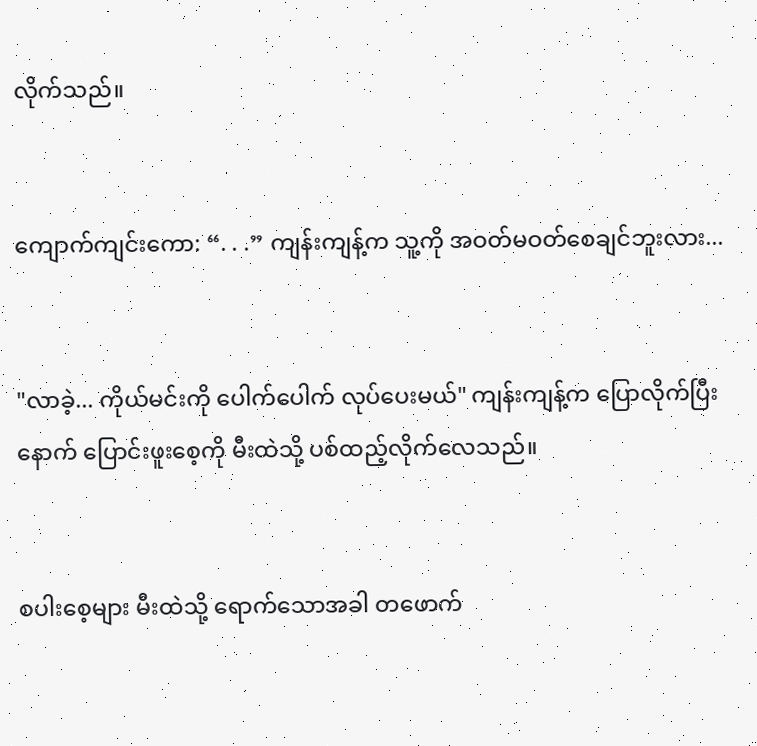လိုက်သည်။


ကျောက်ကျင်းကော: “. . .” ကျန်းကျန့်က သူ့ကို အဝတ်မဝတ်စေချင်ဘူးလား...


"လာခဲ့... ကိုယ်မင်းကို ပေါက်ပေါက် လုပ်ပေးမယ်" ကျန်းကျန့်က ပြောလိုက်ပြီးနောက် ပြောင်းဖူးစေ့ကို မီးထဲသို့ ပစ်ထည့်လိုက်လေသည်။


စပါးစေ့များ မီးထဲသို့ ရောက်သောအခါ တဖောက်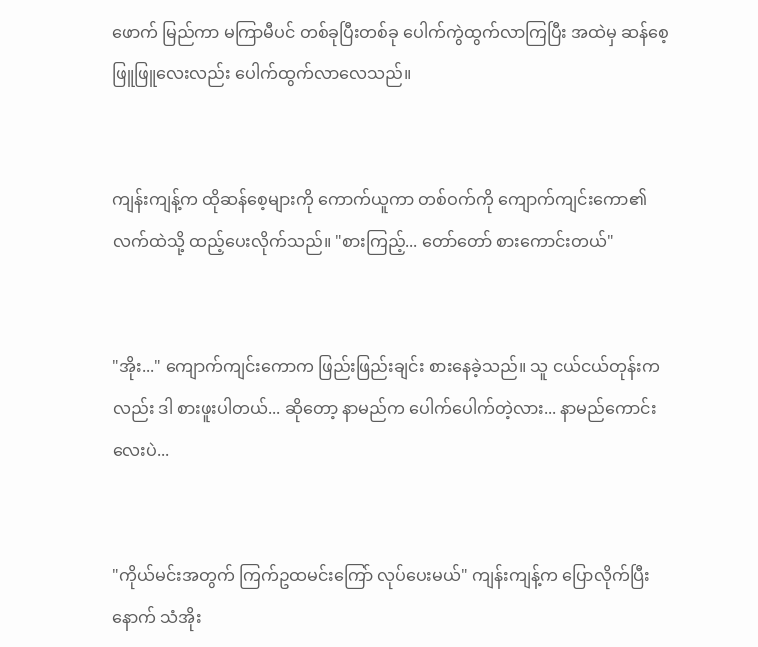ဖောက် မြည်ကာ မကြာမီပင် တစ်ခုပြီးတစ်ခု ပေါက်ကွဲထွက်လာကြပြီး အထဲမှ ဆန်စေ့ ဖြူဖြူလေးလည်း ပေါက်ထွက်လာလေသည်။


ကျန်းကျန့်က ထိုဆန်စေ့များကို ကောက်ယူကာ တစ်ဝက်ကို ကျောက်ကျင်းကော၏ လက်ထဲသို့ ထည့်ပေးလိုက်သည်။ "စားကြည့်... တော်တော် စားကောင်းတယ်"


"အိုး..." ကျောက်ကျင်းကောက ဖြည်းဖြည်းချင်း စားနေခဲ့သည်။ သူ ငယ်ငယ်တုန်းကလည်း ဒါ စားဖူးပါတယ်... ဆိုတော့ နာမည်က ပေါက်ပေါက်တဲ့လား... နာမည်ကောင်းလေးပဲ...


"ကိုယ်မင်းအတွက် ကြက်ဥထမင်းကြော် လုပ်ပေးမယ်" ကျန်းကျန့်က ပြောလိုက်ပြီးနောက် သံအိုး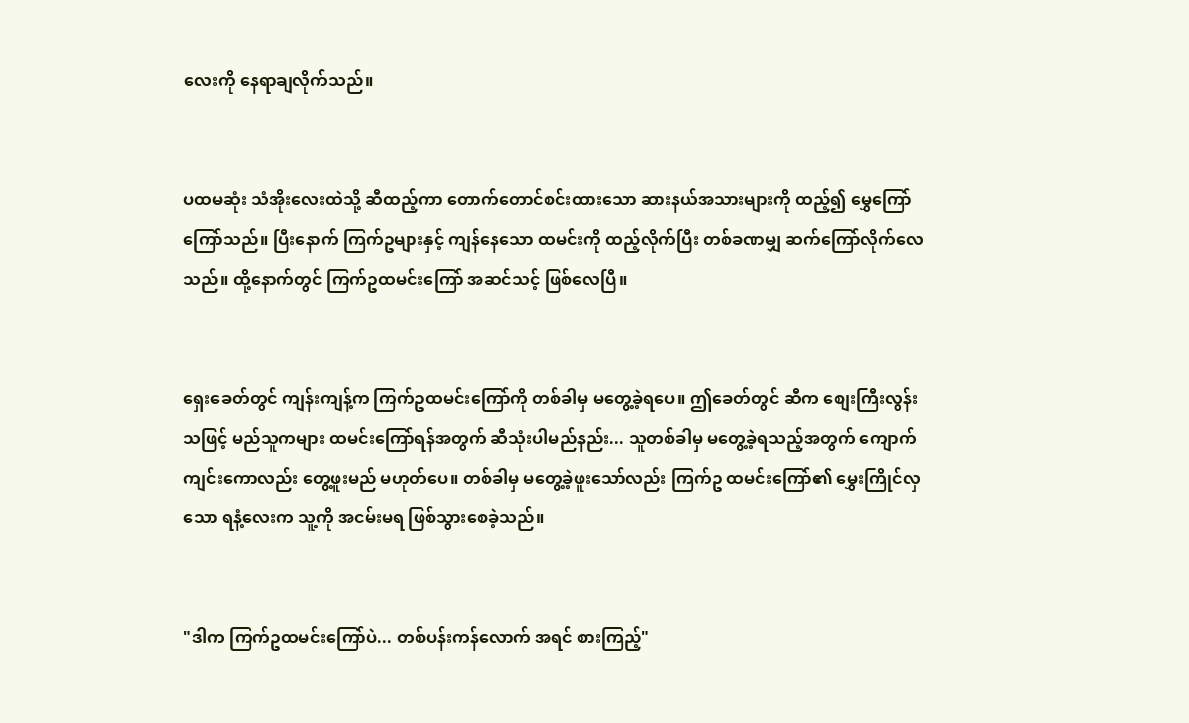လေးကို နေရာချလိုက်သည်။


ပထမဆုံး သံအိုးလေးထဲသို့ ဆီထည့်ကာ တောက်တောင်စင်းထားသော ဆားနယ်အသားများကို ထည့်၍ မွှေကြော်ကြော်သည်။ ပြီးနောက် ကြက်ဥများနှင့် ကျန်နေသော ထမင်းကို ထည့်လိုက်ပြီး တစ်ခဏမျှ ဆက်ကြော်လိုက်လေသည်။ ထို့နောက်တွင် ကြက်ဥထမင်းကြော် အဆင်သင့် ဖြစ်လေပြီ။


ရှေးခေတ်တွင် ကျန်းကျန့်က ကြက်ဥထမင်းကြော်ကို တစ်ခါမှ မတွေ့ခဲ့ရပေ။ ဤခေတ်တွင် ဆီက စျေးကြီးလွန်းသဖြင့် မည်သူကများ ထမင်းကြော်ရန်အတွက် ဆီသုံးပါမည်နည်း... သူတစ်ခါမှ မတွေ့ခဲ့ရသည့်အတွက် ကျောက်ကျင်းကောလည်း တွေ့ဖူးမည် မဟုတ်ပေ။ တစ်ခါမှ မတွေ့ခဲ့ဖူးသော်လည်း ကြက်ဥ ထမင်းကြော်၏ မွှေးကြိုင်လှသော ရနံ့လေးက သူ့ကို အငမ်းမရ ဖြစ်သွားစေခဲ့သည်။


"ဒါက ကြက်ဥထမင်းကြော်ပဲ... တစ်ပန်းကန်လောက် အရင် စားကြည့်"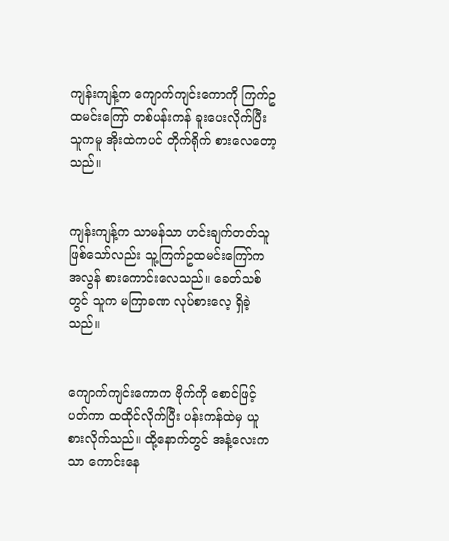ကျန်းကျန့်က ကျောက်ကျင်းကောကို ကြက်ဥထမင်းကြော် တစ်ပန်းကန် ခူးပေးလိုက်ပြီး သူကမူ အိုးထဲကပင် တိုက်ရိုက် စားလေတော့သည်။


ကျန်းကျန့်က သာမန်သာ ဟင်းချက်တတ်သူ ဖြစ်သော်လည်း သူ့ကြက်ဥထမင်းကြော်က အလွန် စားကောင်းလေသည်။ ခေတ်သစ်တွင် သူက မကြာခဏ လုပ်စားလေ့ ရှိခဲ့သည်။


ကျောက်ကျင်းကောက ဗိုက်ကို စောင်ဖြင့် ပတ်ကာ ထထိုင်လိုက်ပြီး ပန်းကန်ထဲမှ ယူစားလိုက်သည်။ ထို့နောက်တွင် အနံ့လေးကသာ ကောင်းနေ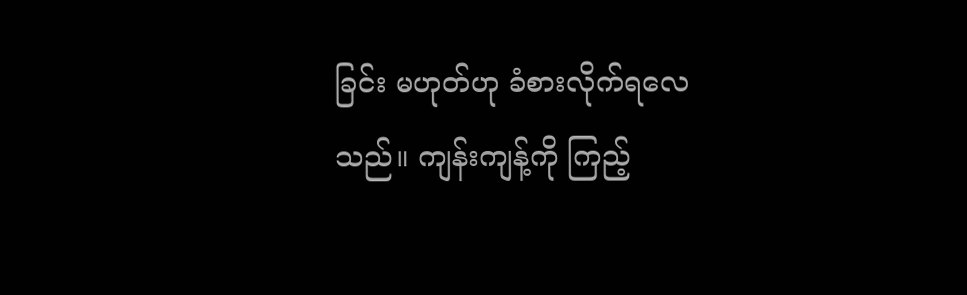ခြင်း မဟုတ်ဟု ခံစားလိုက်ရလေသည်။ ကျန်းကျန့်ကို ကြည့်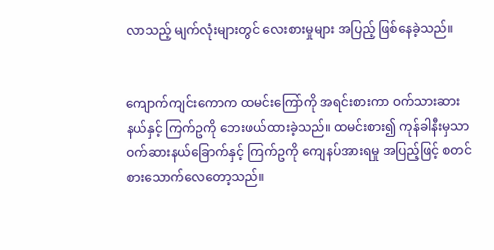လာသည့် မျက်လုံးများတွင် လေးစားမှုများ အပြည့် ဖြစ်နေခဲ့သည်။


ကျောက်ကျင်းကောက ထမင်းကြော်ကို အရင်းစားကာ ဝက်သားဆားနယ်နှင့် ကြက်ဥကို ဘေးဖယ်ထားခဲ့သည်။ ထမင်းစား၍ ကုန်ခါနီးမှသာ ဝက်ဆားနယ်ခြောက်နှင့် ကြက်ဥကို ကျေနပ်အားရမှု အပြည့်ဖြင့် စတင် စားသောက်လေတော့သည်။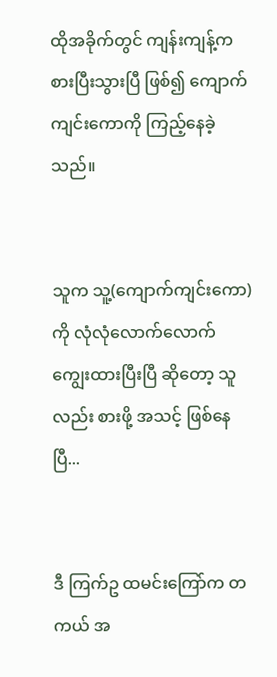ထိုအခိုက်တွင် ကျန်းကျန့်က စားပြီးသွားပြီ ဖြစ်၍ ကျောက်ကျင်းကောကို ကြည့်နေခဲ့သည်။


သူက သူ့(ကျောက်ကျင်းကော)ကို လုံလုံလောက်လောက် ကျွေးထားပြီးပြီ ဆိုတော့ သူလည်း စားဖို့ အသင့် ဖြစ်နေပြီ...


ဒီ ကြက်ဥ ထမင်းကြော်က တကယ် အ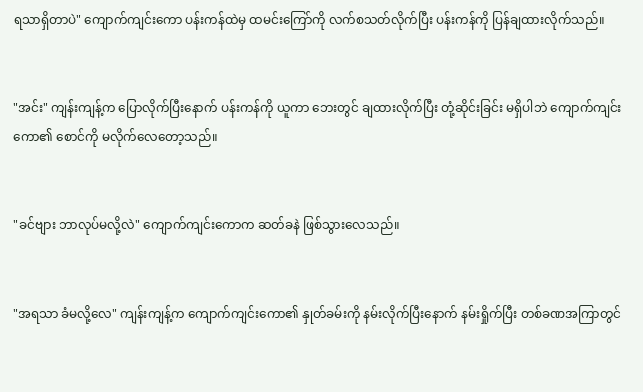ရသာရှိတာပဲ" ကျောက်ကျင်းကော ပန်းကန်ထဲမှ ထမင်းကြော်ကို လက်စသတ်လိုက်ပြီး ပန်းကန်ကို ပြန်ချထားလိုက်သည်။


"အင်း" ကျန်းကျန့်က ပြောလိုက်ပြီးနောက် ပန်းကန်ကို ယူကာ ဘေးတွင် ချထားလိုက်ပြီး တုံ့ဆိုင်းခြင်း မရှိပါဘဲ ကျောက်ကျင်းကော၏ စောင်ကို မလိုက်လေတော့သည်။


"ခင်ဗျား ဘာလုပ်မလို့လဲ" ကျောက်ကျင်းကောက ဆတ်ခနဲ ဖြစ်သွားလေသည်။


"အရသာ ခံမလို့လေ" ကျန်းကျန့်က ကျောက်ကျင်းကော၏ နှုတ်ခမ်းကို နမ်းလိုက်ပြီးနောက် နမ်းရှိုက်ပြီး တစ်ခဏအကြာတွင်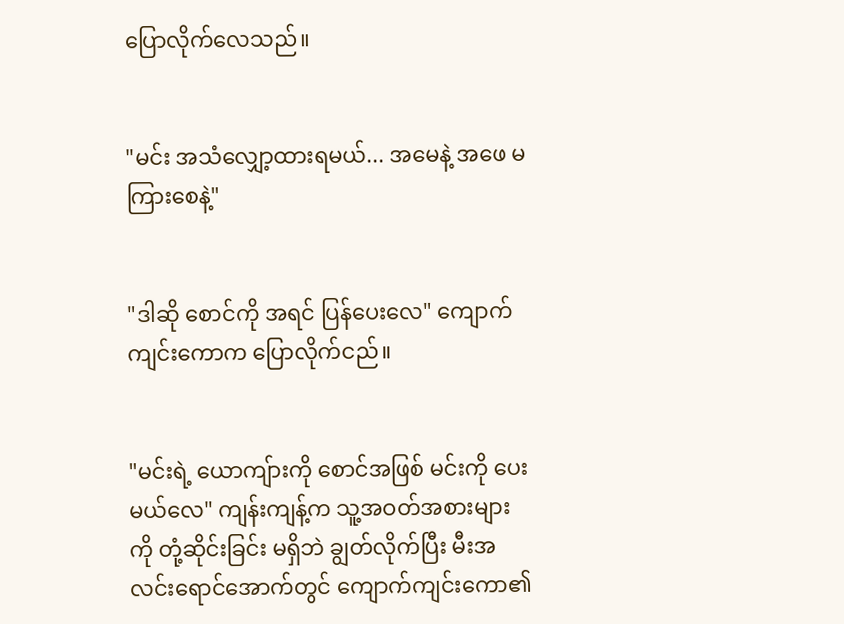ပြောလိုက်လေသည်။


"မင်း အသံလျှော့ထားရမယ်... အမေနဲ့ အဖေ မကြားစေနဲ့"


"ဒါဆို စောင်ကို အရင် ပြန်ပေးလေ" ကျောက်ကျင်းကောက ပြောလိုက်ငည်။


"မင်းရဲ့ ယောကျ်ားကို စောင်အဖြစ် မင်းကို ပေးမယ်လေ" ကျန်းကျန့်က သူ့အဝတ်အစားများကို တုံ့ဆိုင်းခြင်း မရှိဘဲ ချွတ်လိုက်ပြီး မီးအလင်းရောင်အောက်တွင် ကျောက်ကျင်းကော၏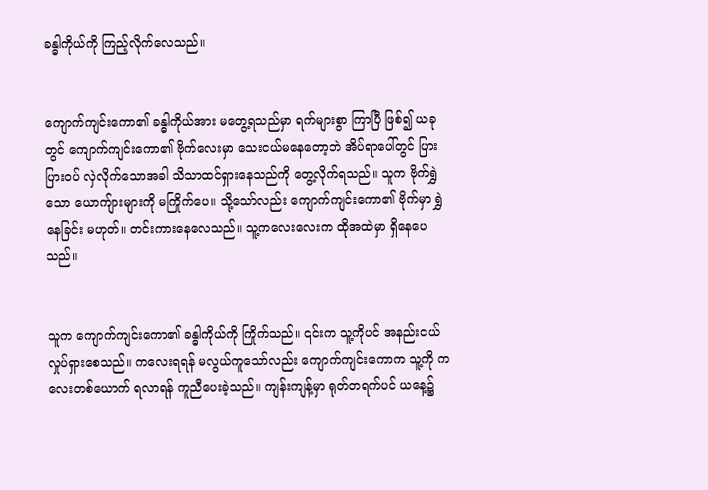ခန္ဓါကိုယ်ကို ကြည့်လိုက်လေသည်။


ကျောက်ကျင်းကော၏ ခန္ဓါကိုယ်အား မတွေ့ရသည်မှာ ရက်များစွာ ကြာပြီ ဖြစ်၍ ယခုတွင် ကျောက်ကျင်းကော၏ ဗိုက်လေးမှာ သေးငယ်မနေတော့ဘဲ အိပ်ရာပေါ်တွင် ပြားပြားဝပ် လှဲလိုက်သောအခါ သိသာထင်ရှားနေသည်ကို တွေ့လိုက်ရသည်။ သူက ဗိုက်ရွှဲသော ယောကျ်ားများကို မကြိုက်ပေ။ သို့သော်လည်း ကျောက်ကျင်းကော၏ ဗိုက်မှာ ရွှဲနေခြင်း မဟုတ်။ တင်းကားနေလေသည်။ သူ့ကလေးလေးက ထိုအထဲမှာ ရှိနေပေသည်။


သူက ကျောက်ကျင်းကော၏ ခန္ဓါကိုယ်ကို ကြိုက်သည်။ ၎င်းက သူ့ကိုပင် အနည်းငယ် လှုပ်ရှားစေသည်။ ကလေးရရန် မလွယ်ကူသော်လည်း ကျောက်ကျင်းကောက သူ့ကို ကလေးတစ်ယောက် ရလာရန် ကူညီပေးခဲ့သည်။ ကျန်းကျန့်မှာ ရုတ်တရက်ပင် ယနေ့၌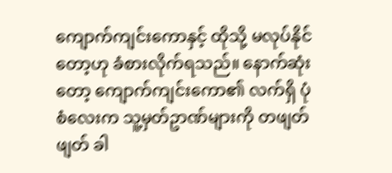ကျောက်ကျင်းကောနှင့် ထိုသို့ မလုပ်နိုင်တော့ဟု ခံစားလိုက်ရသည်။ နောက်ဆုံးတော့ ကျောက်ကျင်းကော၏ လက်ရှိ ပုံစံလေးက သူ့မှတ်ဥာဏ်များကို တဖျတ်ဖျတ် ခါ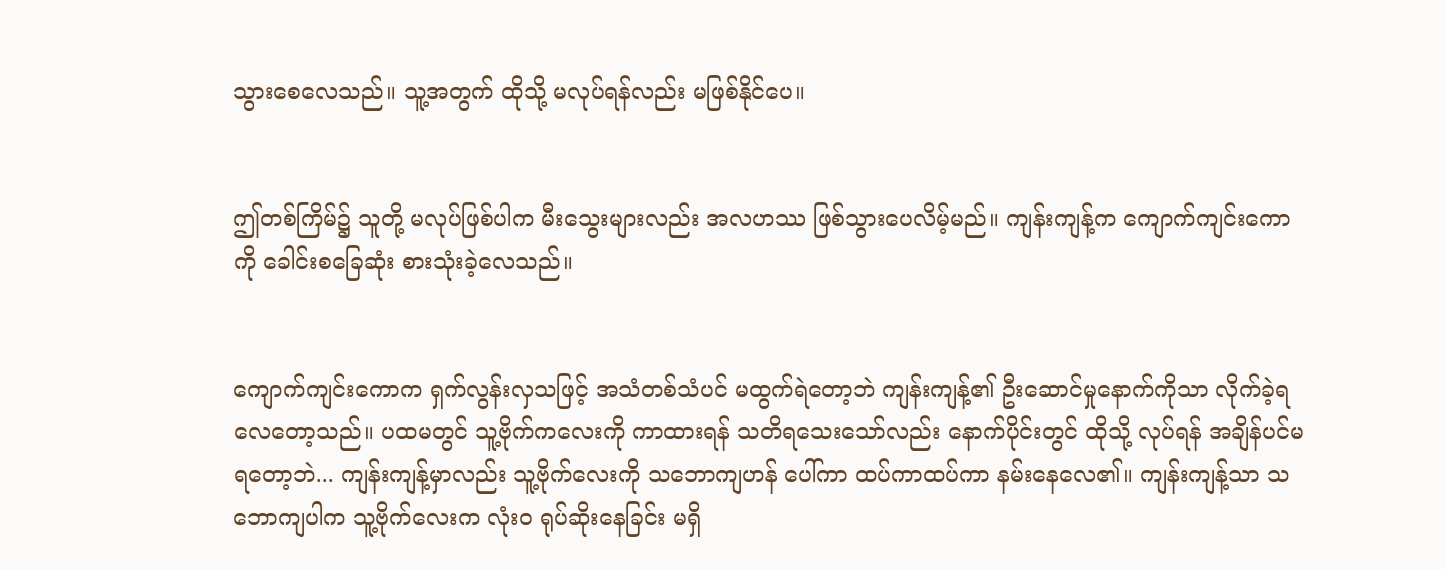သွားစေလေသည်။ သူ့အတွက် ထိုသို့ မလုပ်ရန်လည်း မဖြစ်နိုင်ပေ။


ဤတစ်ကြိမ်၌ သူတို့ မလုပ်ဖြစ်ပါက မီးသွေးများလည်း အလဟဿ ဖြစ်သွားပေလိမ့်မည်။ ကျန်းကျန့်က ကျောက်ကျင်းကောကို ခေါင်းစခြေဆုံး စားသုံးခဲ့လေသည်။


ကျောက်ကျင်းကောက ရှက်လွန်းလှသဖြင့် အသံတစ်သံပင် မထွက်ရဲတော့ဘဲ ကျန်းကျန့်၏ ဦးဆောင်မှုနောက်ကိုသာ လိုက်ခဲ့ရလေတော့သည်။ ပထမတွင် သူ့ဗိုက်ကလေးကို ကာထားရန် သတိရသေးသော်လည်း နောက်ပိုင်းတွင် ထိုသို့ လုပ်ရန် အချိန်ပင်မရတော့ဘဲ... ကျန်းကျန့်မှာလည်း သူ့ဗိုက်လေးကို သဘောကျဟန် ပေါ်ကာ ထပ်ကာထပ်ကာ နမ်းနေလေ၏။ ကျန်းကျန့်သာ သဘောကျပါက သူ့ဗိုက်လေးက လုံးဝ ရုပ်ဆိုးနေခြင်း မရှိ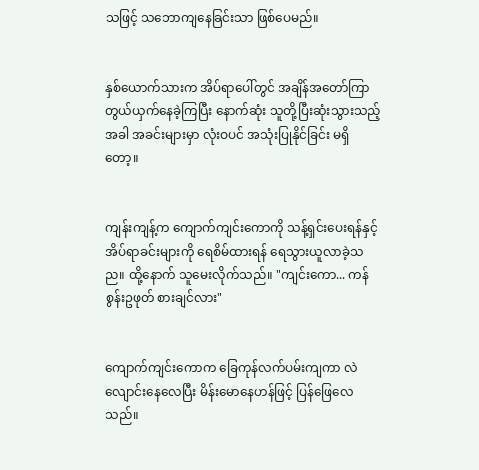သဖြင့် သဘောကျနေခြင်းသာ ဖြစ်ပေမည်။


နှစ်ယောက်သားက အိပ်ရာပေါ်တွင် အချိန်အတော်ကြာ တွယ်ယှက်နေခဲ့ကြပြီး နောက်ဆုံး သူတို့ပြီးဆုံးသွားသည့်အခါ အခင်းများမှာ လုံးဝပင် အသုံးပြုနိုင်ခြင်း မရှိတော့။


ကျန်းကျန့်က ကျောက်ကျင်းကောကို သန့်ရှင်းပေးရန်နှင့် အိပ်ရာခင်းများကို ရေစိမ်ထားရန် ရေသွားယူလာခဲ့သည။ ထို့နောက် သူမေးလိုက်သည်။ "ကျင်းကော... ကန်စွန်းဥဖုတ် စားချင်လား"


ကျောက်ကျင်းကောက ခြေကုန်လက်ပမ်းကျကာ လဲလျောင်းနေလေပြီး မိန်းမောနေဟန်ဖြင့် ပြန်ဖြေလေသည်။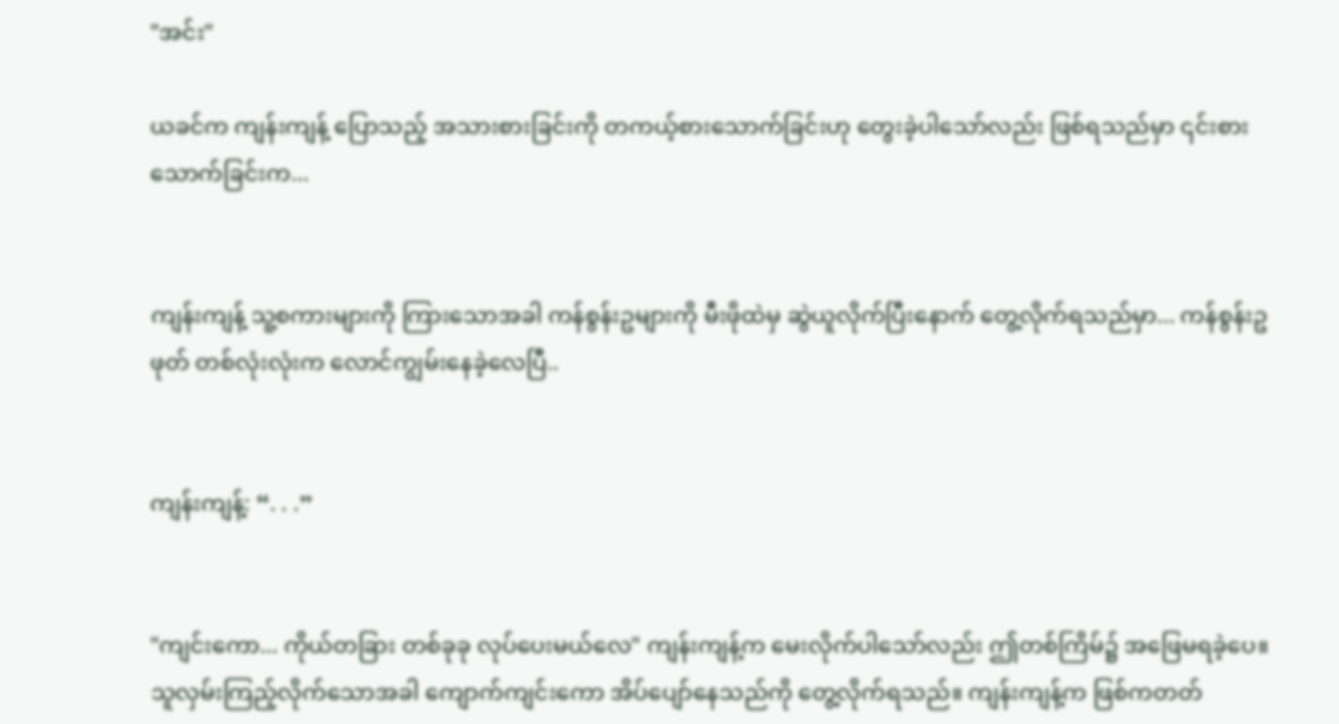"အင်း"

ယခင်က ကျန်းကျန့် ပြောသည့် အသားစားခြင်းကို တကယ့်စားသောက်ခြင်းဟု တွေးခဲ့ပါသော်လည်း ဖြစ်ရသည်မှာ ၎င်းစားသောက်ခြင်းက...


ကျန်းကျန့် သူ့စကားများကို ကြားသောအခါ ကန်စွန်းဥများကို မီးဖိုထဲမှ ဆွဲယူလိုက်ပြီးနောက် တွေ့လိုက်ရသည်မှာ... ကန်စွန်းဥဖုတ် တစ်လုံးလုံးက လောင်ကျွမ်းနေခဲ့လေပြီ..


ကျန်းကျန့်: “. . .”


"ကျင်းကော... ကိုယ်တခြား တစ်ခုခု လုပ်ပေးမယ်လေ" ကျန်းကျန့်က မေးလိုက်ပါသော်လည်း ဤတစ်ကြိမ်၌ အဖြေမရခဲ့ပေ။ သူလှမ်းကြည့်လိုက်သောအခါ ကျောက်ကျင်းကော အိပ်ပျော်နေသည်ကို တွေ့လိုက်ရသည်။ ကျန်းကျန့်က ဖြစ်ကတတ်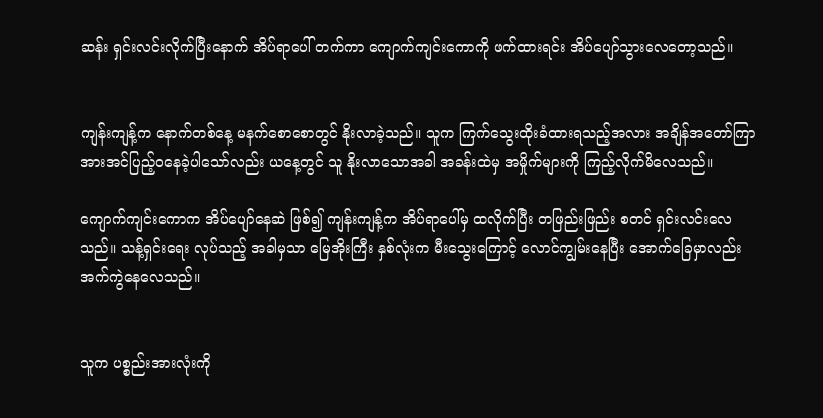ဆန်း ရှင်းလင်းလိုက်ပြီးနောက် အိပ်ရာပေါ် တက်ကာ ကျောက်ကျင်းကောကို ဖက်ထားရင်း အိပ်ပျော်သွားလေတော့သည်။


ကျန်းကျန့်က နောက်တစ်နေ့ မနက်စောစောတွင် နိုးလာခဲ့သည်။ သူက ကြက်သွေးထိုးခံထားရသည့်အလား အချိန်အတော်ကြာ အားအင်ပြည့်ဝနေခဲ့ပါသော်လည်း ယနေ့တွင် သူ နိုးလာသောအခါ အခန်းထဲမှ အမှိုက်များကို ကြည့်လိုက်မိလေသည်။

ကျောက်ကျင်းကောက အိပ်ပျော်နေဆဲ ဖြစ်၍ ကျန်းကျန့်က အိပ်ရာပေါ်မှ ထလိုက်ပြီး တဖြည်းဖြည်း စတင် ရှင်းလင်းလေသည်။ သန့်ရှင်းရေး လုပ်သည့် အခါမှသာ မြေအိုးကြီး နှစ်လုံးက မီးသွေးကြောင့် လောင်ကျွမ်းနေပြီး အောက်ခြေမှာလည်း အက်ကွဲနေလေသည်။


သူက ပစ္စည်းအားလုံးကို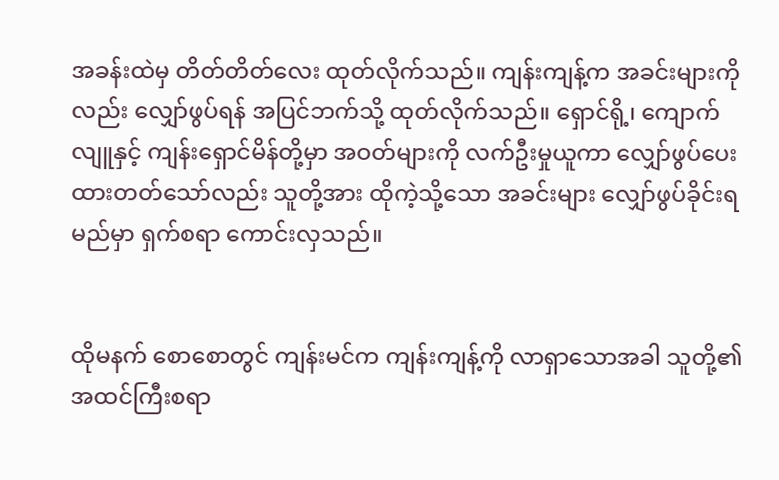အခန်းထဲမှ တိတ်တိတ်လေး ထုတ်လိုက်သည်။ ကျန်းကျန့်က အခင်းများကိုလည်း လျှော်ဖွပ်ရန် အပြင်ဘက်သို့ ထုတ်လိုက်သည်။ ရှောင်ရို့၊ ကျောက်လျူနှင့် ကျန်းရှောင်မိန်တို့မှာ အဝတ်များကို လက်ဦးမှုယူကာ လျှော်ဖွပ်ပေးထားတတ်သော်လည်း သူတို့အား ထိုကဲ့သို့သော အခင်းများ လျှော်ဖွပ်ခိုင်းရမည်မှာ ရှက်စရာ ကောင်းလှသည်။


ထိုမနက် စောစောတွင် ကျန်းမင်က ကျန်းကျန့်ကို လာရှာသောအခါ သူတို့၏ အထင်ကြီးစရာ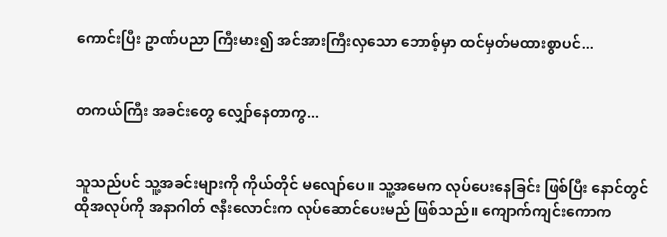ကောင်းပြီး ဥာဏ်ပညာ ကြီးမား၍ အင်အားကြီးလှသော ဘောစ့်မှာ ထင်မှတ်မထားစွာပင်...


တကယ်ကြီး အခင်းတွေ လျှော်နေတာကွ...


သူသည်ပင် သူ့အခင်းများကို ကိုယ်တိုင် မလျော်ပေ။ သူ့အမေက လုပ်ပေးနေခြင်း ဖြစ်ပြီး နောင်တွင် ထိုအလုပ်ကို အနာဂါတ် ဇနီးလောင်းက လုပ်ဆောင်ပေးမည် ဖြစ်သည်။ ကျောက်ကျင်းကောက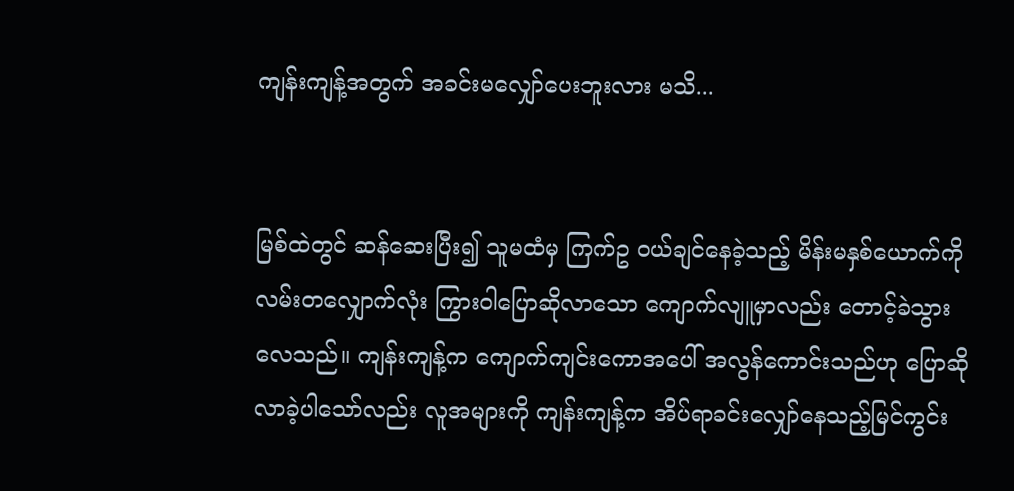ကျန်းကျန့်အတွက် အခင်းမလျှော်ပေးဘူးလား မသိ...


မြစ်ထဲတွင် ဆန်ဆေးပြီး၍ သူမထံမှ ကြက်ဥ ဝယ်ချင်နေခဲ့သည့် မိန်းမနှစ်ယောက်ကို လမ်းတလျှောက်လုံး ကြွားဝါပြောဆိုလာသော ကျောက်လျူမှာလည်း တောင့်ခဲသွားလေသည်။ ကျန်းကျန့်က ကျောက်ကျင်းကောအပေါ် အလွန်ကောင်းသည်ဟု ပြောဆိုလာခဲ့ပါသော်လည်း လူအများကို ကျန်းကျန့်က အိပ်ရာခင်းလျှော်နေသည့်မြင်ကွင်း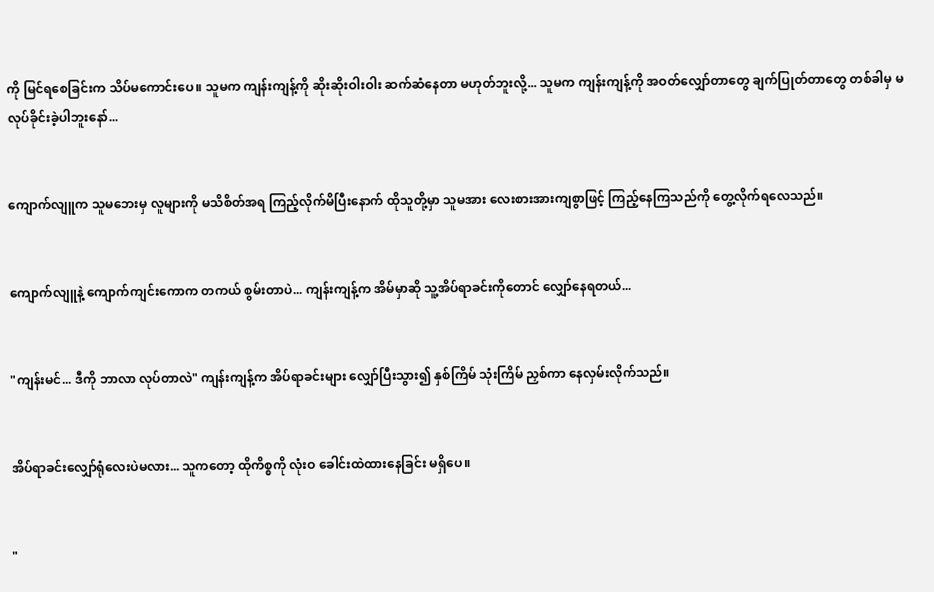ကို မြင်ရစေခြင်းက သိပ်မကောင်းပေ။ သူမက ကျန်းကျန့်ကို ဆိုးဆိုးဝါးဝါး ဆက်ဆံနေတာ မဟုတ်ဘူးလို့... သူမက ကျန်းကျန့်ကို အဝတ်လျှော်တာတွေ ချက်ပြုတ်တာတွေ တစ်ခါမှ မလုပ်ခိုင်းခဲ့ပါဘူးနော်...


ကျောက်လျူက သူမဘေးမှ လူများကို မသိစိတ်အရ ကြည့်လိုက်မိပြီးနောက် ထိုသူတို့မှာ သူမအား လေးစားအားကျစွာဖြင့် ကြည့်နေကြသည်ကို တွေ့လိုက်ရလေသည်။


ကျောက်လျူနဲ့ ကျောက်ကျင်းကောက တကယ် စွမ်းတာပဲ... ကျန်းကျန့်က အိမ်မှာဆို သူ့အိပ်ရာခင်းကိုတောင် လျှော်နေရတယ်...


"ကျန်းမင်... ဒီကို ဘာလာ လုပ်တာလဲ" ကျန်းကျန့်က အိပ်ရာခင်းများ လျှော်ပြီးသွား၍ နှစ်ကြိမ် သုံးကြိမ် ညှစ်ကာ နေလှမ်းလိုက်သည်။


အိပ်ရာခင်းလျှော်ရုံလေးပဲမလား... သူကတော့ ထိုကိစ္စကို လုံးဝ ခေါင်းထဲထားနေခြင်း မရှိပေ။


"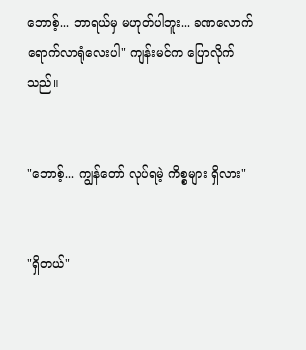ဘောစ့်... ဘာရယ်မှ မဟုတ်ပါဘူး... ခဏလောက် ရောက်လာရုံလေးပါ" ကျန်းမင်က ပြောလိုက်သည်။


"ဘောစ့်... ကျွန်တော် လုပ်ရမဲ့ ကိစ္စများ ရှိလား"


"ရှိတယ်"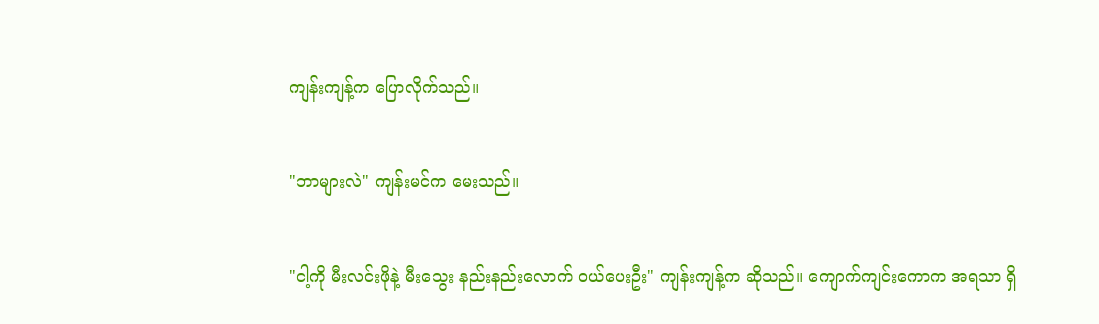ကျန်းကျန့်က ပြောလိုက်သည်။


"ဘာများလဲ" ကျန်းမင်က မေးသည်။


"ငါ့ကို မီးလင်းဖိုနဲ့ မီးသွေး နည်းနည်းလောက် ဝယ်ပေးဦး" ကျန်းကျန့်က ဆိုသည်။ ကျောက်ကျင်းကောက အရသာ ရှိ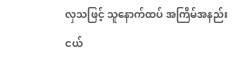လှသဖြင့် သူနောက်ထပ် အကြိမ်အနည်းငယ်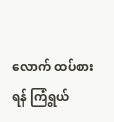လောက် ထပ်စားရန် ကြံရွယ်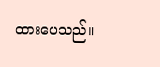ထားပေသည်။